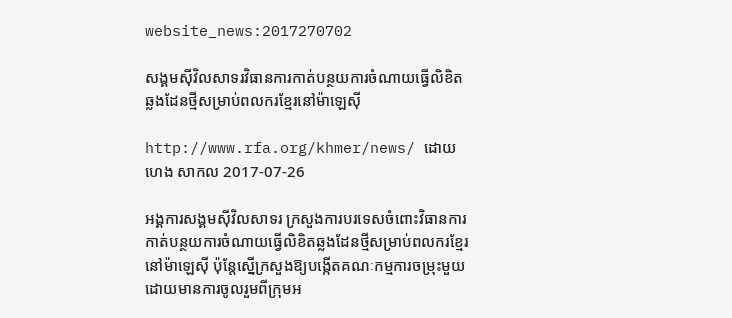website_news:2017270702

សង្គមស៊ីវិលសាទរវិធានការកាត់បន្ថយការចំណាយធ្វើលិខិតឆ្លងដែនថ្មីសម្រាប់ពលករខ្មែរនៅម៉ាឡេស៊ី

http://www.rfa.org/khmer/news/ ដោយ ហេង សាកល 2017-07-26

អង្គការសង្គមស៊ីវិលសាទរ ក្រសួងការបរទេសចំពោះវិធានការកាត់បន្ថយការចំណាយធ្វើលិខិតឆ្លងដែនថ្មីសម្រាប់ពលករខ្មែរនៅម៉ាឡេស៊ី ប៉ុន្តែស្នើក្រសួងឱ្យបង្កើតគណៈកម្មការចម្រុះមួយ ដោយមានការចូលរួមពីក្រុមអ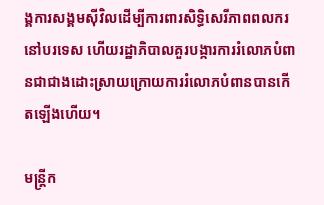ង្គការសង្គមស៊ីវិលដើម្បីការពារសិទ្ធិសេរីភាពពលករនៅបរទេស ហើយរដ្ឋាភិបាលគួរបង្ការការរំលោភបំពានជាជាងដោះស្រាយក្រោយការរំលោភបំពានបានកើតឡើងហើយ។

មន្ត្រីក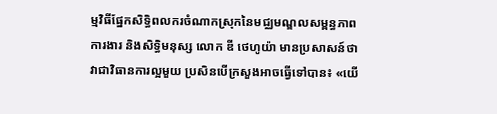ម្មវិធីផ្នែកសិទ្ធិពលករចំណាកស្រុកនៃមជ្ឈមណ្ឌលសម្ពន្ធភាពការងារ និងសិទ្ធិមនុស្ស លោក ឌី ថេហូយ៉ា មានប្រសាសន៍ថា វាជាវិធានការល្អមួយ ប្រសិនបើក្រសួងអាចធ្វើទៅបាន៖ «យើ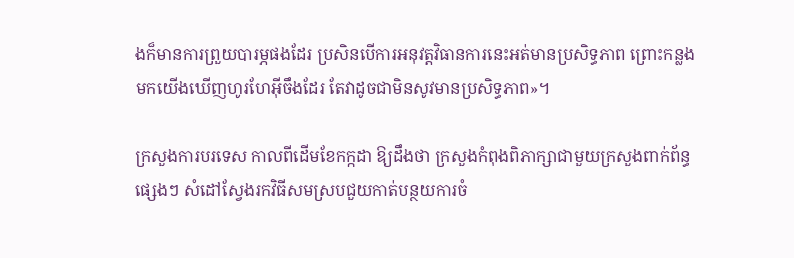ងក៏មានការព្រួយបារម្ភផងដែរ ប្រសិនបើការអនុវត្តវិធានការនេះអត់មានប្រសិទ្ធភាព ព្រោះកន្លងមកយើងឃើញហូរហែអ៊ីចឹងដែរ តែវាដូចជាមិនសូវមានប្រសិទ្ធភាព»។

ក្រសួងការបរទេស កាលពីដើមខែកក្កដា ឱ្យដឹងថា ក្រសួងកំពុងពិភាក្សាជាមួយក្រសួងពាក់ព័ន្ធផ្សេងៗ សំដៅស្វែងរកវិធីសមស្របជួយកាត់បន្ថយការចំ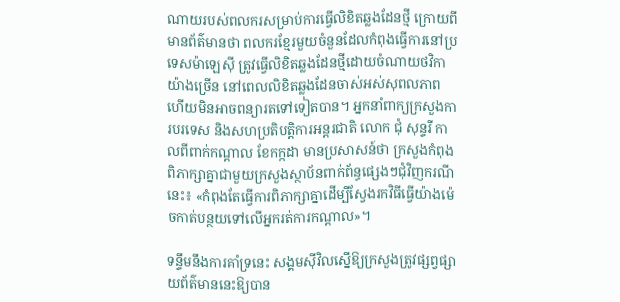ណាយរបស់ពលករសម្រាប់ការធ្វើលិខិតឆ្លងដែនថ្មី ក្រោយពីមានព័ត៌មានថា ពលករខ្មែរមួយចំនួនដែលកំពុងធ្វើការនៅប្រទេសម៉ាឡេស៊ី ត្រូវធ្វើលិខិតឆ្លងដែនថ្មីដោយចំណាយថវិកាយ៉ាងច្រើន នៅពេលលិខិតឆ្លងដែនចាស់អស់សុពលភាព ហើយមិនអាចពន្យារតទៅទៀតបាន។ អ្នកនាំពាក្យក្រសួងការបរទេស និងសហប្រតិបត្តិការអន្តរជាតិ លោក ជុំ សុន្ទរី កាលពីពាក់កណ្ដាល ខែកក្កដា មានប្រសាសន៍ថា ក្រសួងកំពុងពិភាក្សាគ្នាជាមួយក្រសួងស្ថាប័នពាក់ព័ន្ធផ្សេងៗជុំវិញករណីនេះ៖ «កំពុងតែធ្វើការពិភាក្សាគ្នាដើម្បីស្វែងរកវិធីធ្វើយ៉ាងម៉េចកាត់បន្ថយទៅលើអ្នករត់ការកណ្ដាល»។

ទន្ទឹមនឹងការគាំទ្រនេះ សង្គមស៊ីវិលស្នើឱ្យក្រសួងត្រូវផ្សព្វផ្សាយព័ត៌មាននេះឱ្យបាន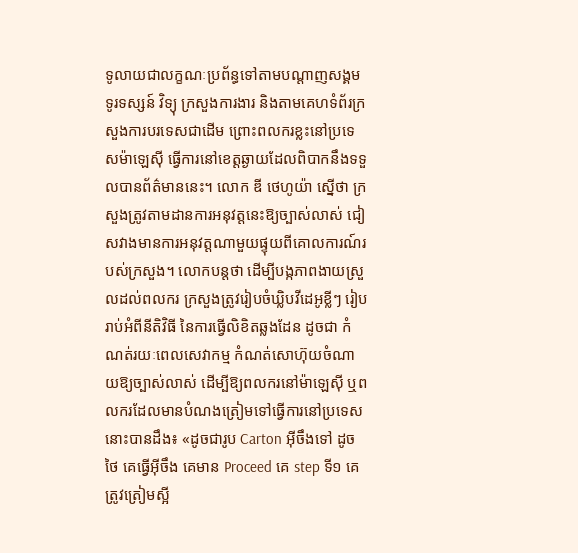ទូលាយជាលក្ខណៈប្រព័ន្ធទៅតាមបណ្ដាញសង្គម ទូរទស្សន៍ វិទ្យុ ក្រសួងការងារ និងតាមគេហទំព័រក្រសួងការបរទេសជាដើម ព្រោះពលករខ្លះនៅប្រទេសម៉ាឡេស៊ី ធ្វើការនៅខេត្តឆ្ងាយដែលពិបាកនឹងទទួលបានព័ត៌មាននេះ។ លោក ឌី ថេហូយ៉ា ស្នើថា ក្រសួងត្រូវតាមដានការអនុវត្តនេះឱ្យច្បាស់លាស់ ជៀសវាងមានការអនុវត្តណាមួយផ្ទុយពីគោលការណ៍របស់ក្រសួង។ លោកបន្តថា ដើម្បីបង្កភាពងាយស្រួលដល់ពលករ ក្រសួងត្រូវរៀបចំឃ្លិបវីដេអូខ្លីៗ រៀបរាប់អំពីនីតិវិធី នៃការធ្វើលិខិតឆ្លងដែន ដូចជា កំណត់រយៈពេលសេវាកម្ម កំណត់សោហ៊ុយចំណាយឱ្យច្បាស់លាស់ ដើម្បីឱ្យពលករនៅម៉ាឡេស៊ី ឬពលករដែលមានបំណងត្រៀមទៅធ្វើការនៅប្រទេសនោះបានដឹង៖ «ដូចជារូប Carton អ៊ីចឹងទៅ ដូចថៃ គេធ្វើអ៊ីចឹង គេមាន Proceed គេ step ទី១ គេត្រូវត្រៀមស្អី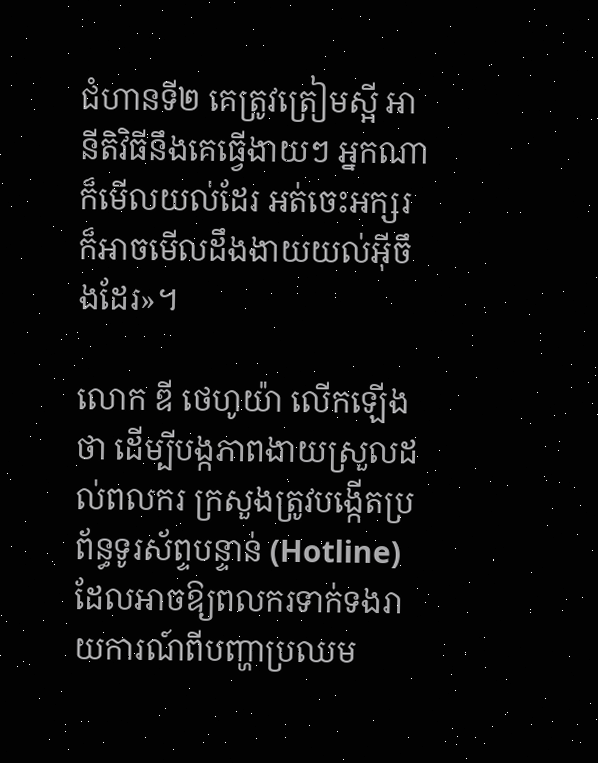ជំហានទី២ គេត្រូវត្រៀមស្អី អានីតិវិធីនឹងគេធ្វើងាយៗ អ្នកណាក៏មើលយល់ដែរ អត់ចេះអក្សរក៏អាចមើលដឹងងាយយល់អ៊ីចឹងដែរ»។

លោក ឌី ថេហូយ៉ា លើកឡើងថា ដើម្បីបង្កភាពងាយស្រួលដល់ពលករ ក្រសួងត្រូវបង្កើតប្រព័ន្ធទូរស័ព្ទបន្ទាន់ (Hotline) ដែលអាចឱ្យពលករទាក់ទងរាយការណ៍ពីបញ្ហាប្រឈម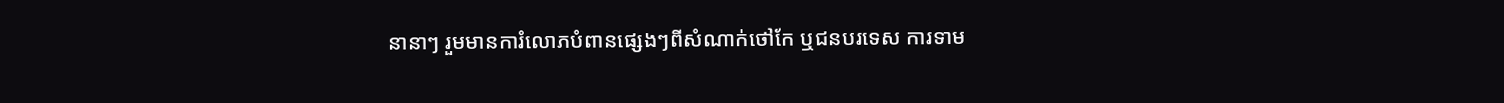នានាៗ រួមមានការំលោភបំពានផ្សេងៗពីសំណាក់ថៅកែ ឬជនបរទេស ការទាម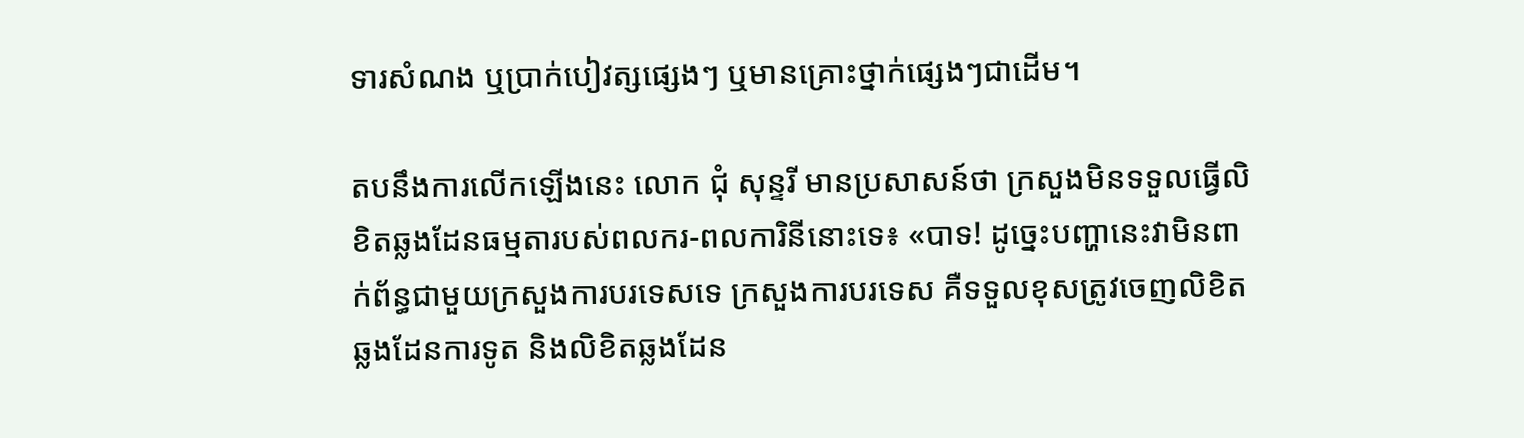ទារសំណង ឬប្រាក់បៀវត្សផ្សេងៗ ឬមានគ្រោះថ្នាក់ផ្សេងៗជាដើម។

តបនឹងការលើកឡើងនេះ លោក ជុំ សុន្ទរី មានប្រសាសន៍ថា ក្រសួងមិនទទួលធ្វើលិខិតឆ្លងដែនធម្មតារបស់ពលករ-ពលការិនីនោះទេ៖ «បាទ! ដូច្នេះបញ្ហានេះវាមិនពាក់ព័ន្ធជាមួយក្រសួងការបរទេសទេ ក្រសួងការបរទេស គឺទទួលខុសត្រូវចេញលិខិតឆ្លងដែនការទូត និងលិខិតឆ្លងដែន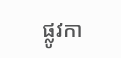ផ្លូវកា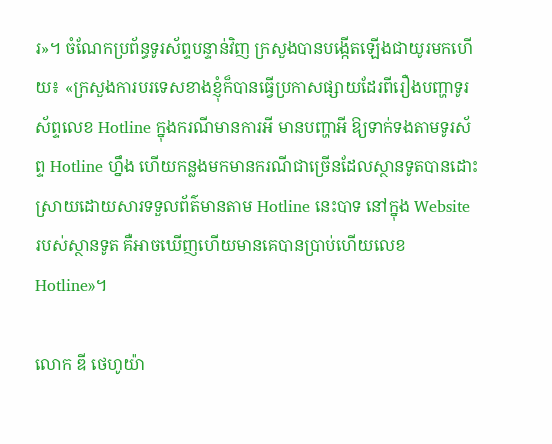រ»។ ចំណែកប្រព័ន្ធទូរស័ព្ទបន្ទាន់វិញ ក្រសួងបានបង្កើតឡើងជាយូរមកហើយ៖ «ក្រសួងការបរទេសខាងខ្ញុំក៏បានធ្វើប្រកាសផ្សាយដែរពីរឿងបញ្ហាទូរស័ព្ទលេខ Hotline ក្នុងករណីមានការអី មានបញ្ហាអី ឱ្យទាក់ទងតាមទូរស័ព្ទ Hotline ហ្នឹង ហើយកន្លងមកមានករណីជាច្រើនដែលស្ថានទូតបានដោះស្រាយដោយសារទទួលព័ត៌មានតាម Hotline នេះបាទ នៅក្នុង Website របស់ស្ថានទូត គឺអាចឃើញហើយមានគេបានប្រាប់ហើយលេខ Hotline»។

លោក ឌី ថេហូយ៉ា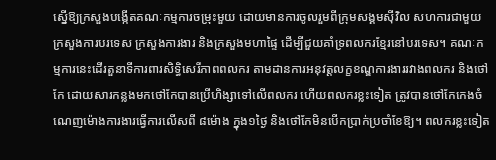ស្នើឱ្យក្រសួងបង្កើតគណៈកម្មការចម្រុះមួយ ដោយមានការចូលរួមពីក្រុមសង្គមស៊ីវិល សហការជាមួយក្រសួងការបរទេស ក្រសួងការងារ និងក្រសួងមហាផ្ទៃ ដើម្បីជួយគាំទ្រពលករខ្មែរនៅបរទេស។ គណៈកម្មការនេះដើរតួនាទីការពារសិទ្ធិសេរីភាពពលករ តាមដានការអនុវត្តលក្ខខណ្ឌការងាររវាងពលករ និងថៅកែ ដោយសារកន្លងមកថៅកែបានប្រើហិង្សាទៅលើពលករ ហើយពលករខ្លះទៀត ត្រូវបានថៅកែកេងចំណេញម៉ោងការងារធ្វើការលើសពី ៨ម៉ោង ក្នុង១ថ្ងៃ និងថៅកែមិនបើកប្រាក់ប្រចាំខែឱ្យ។ ពលករខ្លះទៀត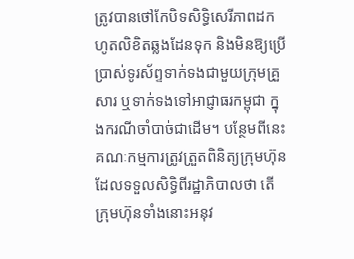ត្រូវបានថៅកែបិទសិទ្ធិសេរីភាពដកហូតលិខិតឆ្លងដែនទុក និងមិនឱ្យប្រើប្រាស់ទូរស័ព្ទទាក់ទងជាមួយក្រុមគ្រួសារ ឬទាក់ទងទៅអាជ្ញាធរកម្ពុជា ក្នុងករណីចាំបាច់ជាដើម។ បន្ថែមពីនេះ គណៈកម្មការត្រូវត្រួតពិនិត្យក្រុមហ៊ុនដែលទទួលសិទ្ធិពីរដ្ឋាភិបាលថា តើក្រុមហ៊ុនទាំងនោះអនុវ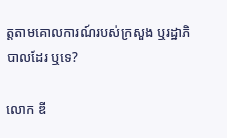ត្តតាមគោលការណ៍របស់ក្រសួង ឬរដ្ឋាភិបាលដែរ ឬទេ?

លោក ឌី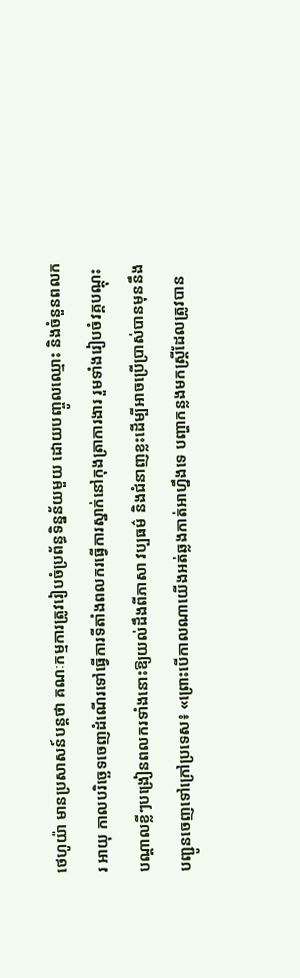ថេហូយ៉ា មានប្រសាសន៍បន្តថា គណៈកម្មការត្រូវរៀបចំប្រព័ន្ធទិន្នន័យមួយ ដោយបញ្ចូលឈ្មោះ និងចំនួនពលករ អាយុ កាលបរិច្ឆេទចេញដំណើរទៅធ្វើការទីតាំងពលករធ្វើការស្នាក់នៅកុងត្រាការងារ រួមទាំងរៀបចំវគ្គបណ្ដុះបណ្ដាលខ្លីៗបង្រៀនពលករទាំងនោះឱ្យយល់ដឹងពីភាសា វប្បធម៌ និងជំនាញខ្លះដើម្បីអាចប្រើប្រាស់បានមុននឹងបញ្ជូនចេញទៅក្រៅប្រទេស៖ «ព្រោះបើកាលណាយើងអត់ឆ្លងកាត់អាហ្នឹងទេ បញ្ហាកន្លងមកស្ត្រីដែលត្រូវបាន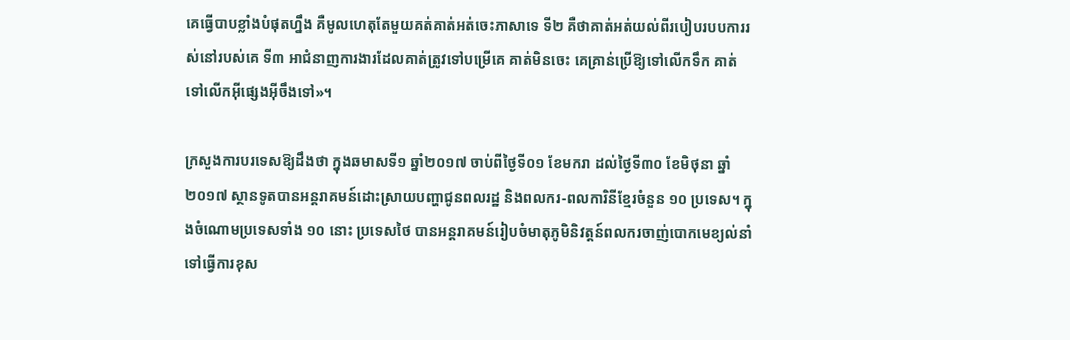គេធ្វើបាបខ្លាំងបំផុតហ្នឹង គឺមូលហេតុតែមួយគត់គាត់អត់ចេះភាសាទេ ទី២ គឺថាគាត់អត់យល់ពីរបៀបរបបការរស់នៅរបស់គេ ទី៣ អាជំនាញការងារដែលគាត់ត្រូវទៅបម្រើគេ គាត់មិនចេះ គេគ្រាន់ប្រើឱ្យទៅលើកទឹក គាត់ទៅលើកអ៊ីផ្សេងអ៊ីចឹងទៅ»។

ក្រសួងការបរទេសឱ្យដឹងថា ក្នុងឆមាសទី១ ឆ្នាំ២០១៧ ចាប់ពីថ្ងៃទី០១ ខែមករា ដល់ថ្ងៃទី៣០ ខែមិថុនា ឆ្នាំ២០១៧ ស្ថានទូតបានអន្តរាគមន៍ដោះស្រាយបញ្ហាជូនពលរដ្ឋ និងពលករ-ពលការិនីខ្មែរចំនួន ១០ ប្រទេស។ ក្នុងចំណោមប្រទេសទាំង ១០ នោះ ប្រទេសថៃ បានអន្តរាគមន៍រៀបចំមាតុភូមិនិវត្តន៍ពលករចាញ់បោកមេខ្យល់នាំទៅធ្វើការខុស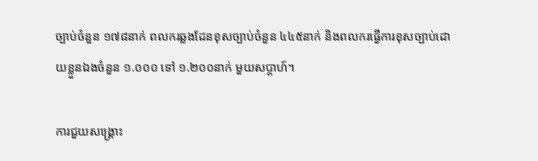ច្បាប់ចំនួន ១៧៨នាក់ ពលករឆ្លងដែនខុសច្បាប់ចំនួន ៤៤៥នាក់ និងពលករធ្វើការខុសច្បាប់ដោយខ្លួនឯងចំនួន ១.០០០ ទៅ ១.២០០នាក់ មួយសប្ដាហ៍។

ការជួយសង្គ្រោះ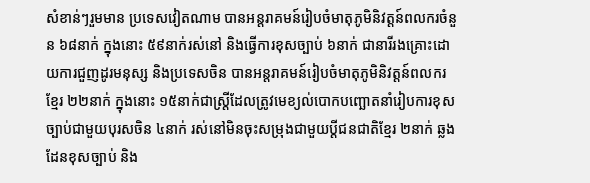សំខាន់ៗរួមមាន ប្រទេសវៀតណាម បានអន្តរាគមន៍រៀបចំមាតុភូមិនិវត្តន៍ពលករចំនួន ៦៨នាក់ ក្នុងនោះ ៥៩នាក់រស់នៅ និងធ្វើការខុសច្បាប់ ៦នាក់ ជានារីរងគ្រោះដោយការជួញដូរមនុស្ស និងប្រទេសចិន បានអន្តរាគមន៍រៀបចំមាតុភូមិនិវត្តន៍ពលករខ្មែរ ២២នាក់ ក្នុងនោះ ១៥នាក់ជាស្ត្រីដែលត្រូវមេខ្យល់បោកបញ្ឆោតនាំរៀបការខុសច្បាប់ជាមួយបុរសចិន ៤នាក់ រស់នៅមិនចុះសម្រុងជាមួយប្តីជនជាតិខ្មែរ ២នាក់ ឆ្លងដែនខុសច្បាប់ និង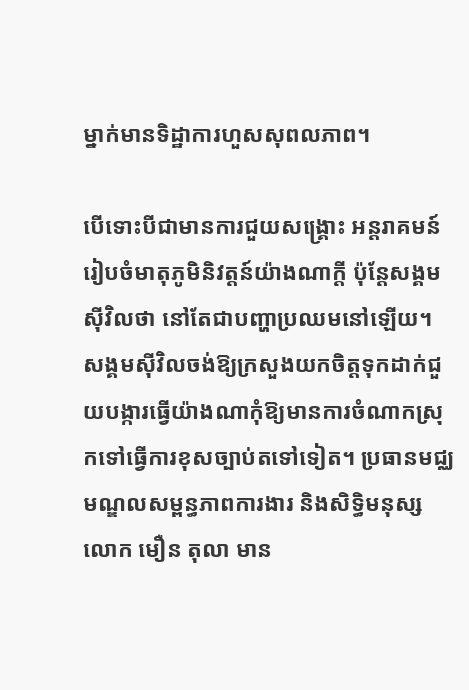ម្នាក់មានទិដ្ឋាការហួសសុពលភាព។

បើទោះបីជាមានការជួយសង្គ្រោះ អន្តរាគមន៍រៀបចំមាតុភូមិនិវត្តន៍យ៉ាងណាក្តី ប៉ុន្តែសង្គមស៊ីវិលថា នៅតែជាបញ្ហាប្រឈមនៅឡើយ។ សង្គមស៊ីវិលចង់ឱ្យក្រសួងយកចិត្តទុកដាក់ជួយបង្ការធ្វើយ៉ាងណាកុំឱ្យមានការចំណាកស្រុកទៅធ្វើការខុសច្បាប់តទៅទៀត។ ប្រធានមជ្ឈមណ្ឌលសម្ពន្ធភាពការងារ និងសិទ្ធិមនុស្ស លោក មឿន តុលា មាន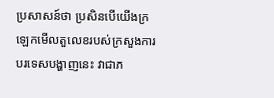ប្រសាសន៍ថា ប្រសិនបើយើងក្រឡេកមើលតួលេខរបស់ក្រសួងការបរទេសបង្ហាញនេះ វាជាភ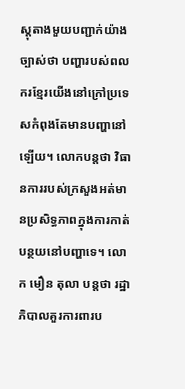ស្តុតាងមួយបញ្ជាក់យ៉ាងច្បាស់ថា បញ្ហារបស់ពលករខ្មែរយើងនៅក្រៅប្រទេសកំពុងតែមានបញ្ហានៅឡើយ។ លោកបន្តថា វិធានការរបស់ក្រសួងអត់មានប្រសិទ្ធភាពក្នុងការកាត់បន្ថយនៅបញ្ហាទេ។ លោក មឿន តុលា បន្តថា រដ្ឋាភិបាលគួរការពារប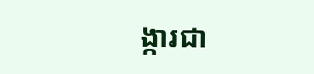ង្ការជា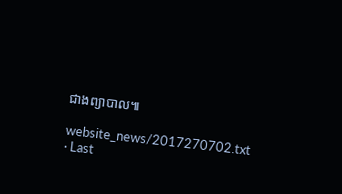ជាងព្យាបាល៕

website_news/2017270702.txt · Last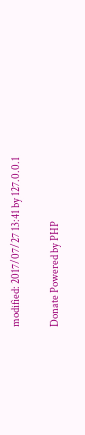modified: 2017/07/27 13:41 by 127.0.0.1

Donate Powered by PHP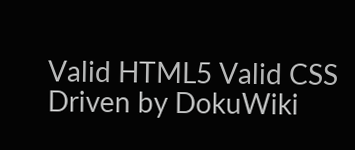Valid HTML5 Valid CSS Driven by DokuWiki